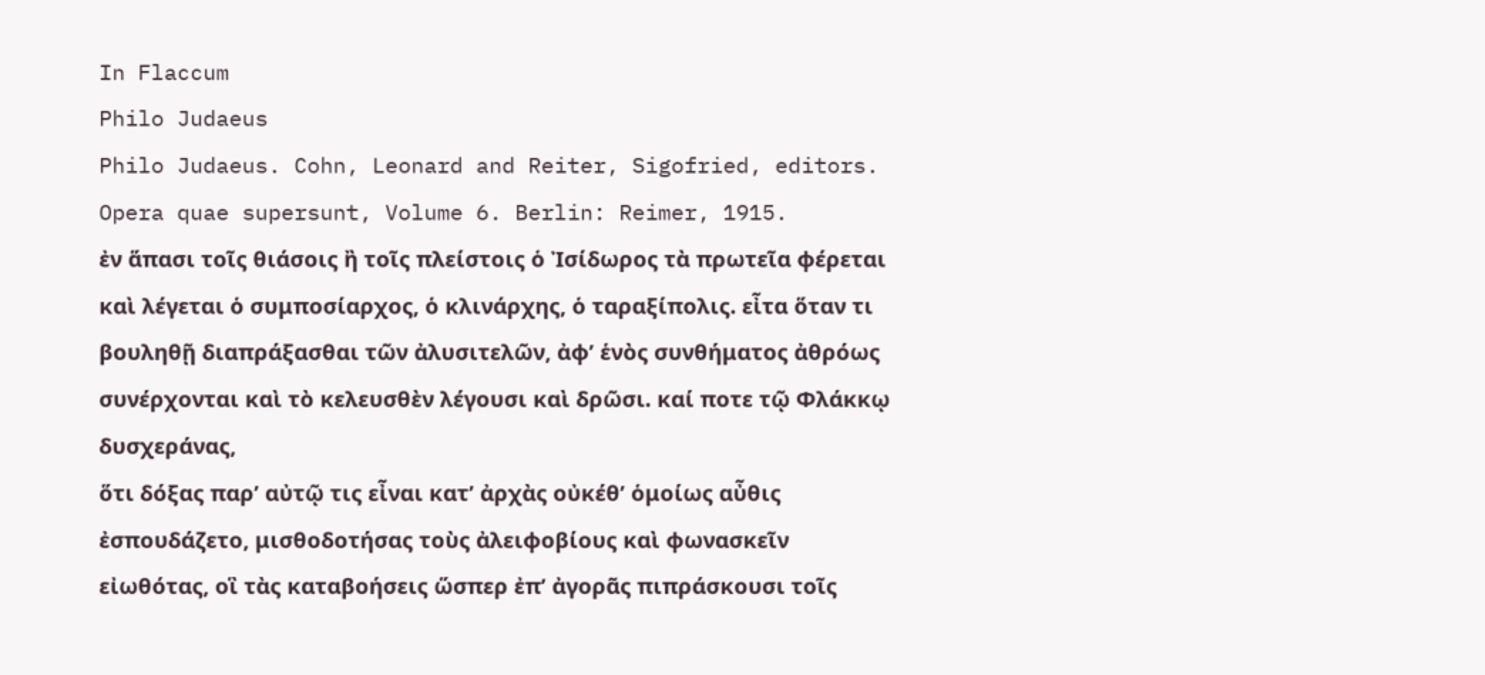In Flaccum
Philo Judaeus
Philo Judaeus. Cohn, Leonard and Reiter, Sigofried, editors. Opera quae supersunt, Volume 6. Berlin: Reimer, 1915.
ἐν ἅπασι τοῖς θιάσοις ἢ τοῖς πλείστοις ὁ Ἰσίδωρος τὰ πρωτεῖα φέρεται καὶ λέγεται ὁ συμποσίαρχος, ὁ κλινάρχης, ὁ ταραξίπολις. εἶτα ὅταν τι βουληθῇ διαπράξασθαι τῶν ἀλυσιτελῶν, ἀφ’ ἑνὸς συνθήματος ἀθρόως συνέρχονται καὶ τὸ κελευσθὲν λέγουσι καὶ δρῶσι. καί ποτε τῷ Φλάκκῳ δυσχεράνας,
ὅτι δόξας παρ’ αὐτῷ τις εἶναι κατ’ ἀρχὰς οὐκέθ’ ὁμοίως αὖθις ἐσπουδάζετο, μισθοδοτήσας τοὺς ἀλειφοβίους καὶ φωνασκεῖν εἰωθότας, οἳ τὰς καταβοήσεις ὥσπερ ἐπ’ ἀγορᾶς πιπράσκουσι τοῖς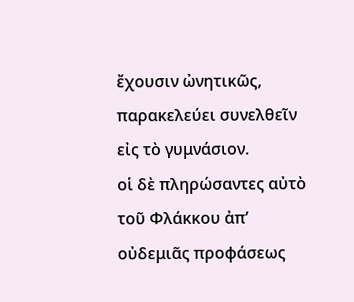ἔχουσιν ὠνητικῶς, παρακελεύει συνελθεῖν εἰς τὸ γυμνάσιον.
οἱ δὲ πληρώσαντες αὐτὸ τοῦ Φλάκκου ἀπ’ οὐδεμιᾶς προφάσεως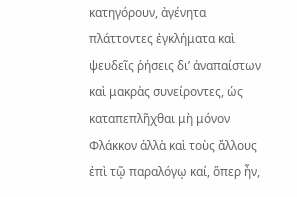κατηγόρουν, ἀγένητα πλάττοντες ἐγκλήματα καὶ ψευδεῖς ῥήσεις δι’ ἀναπαίστων καὶ μακρὰς συνείροντες, ὡς καταπεπλῆχθαι μὴ μόνον Φλάκκον ἀλλὰ καὶ τοὺς ἄλλους ἐπὶ τῷ παραλόγῳ καί, ὅπερ ἦν,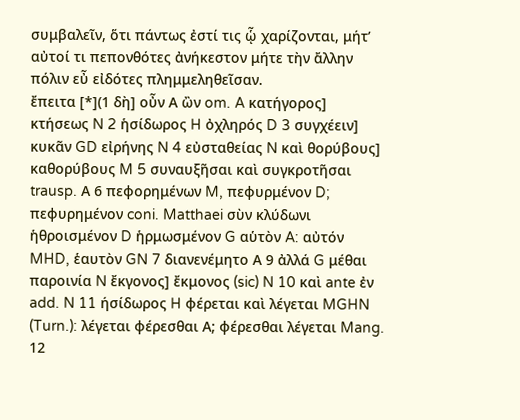συμβαλεῖν, ὅτι πάντως ἐστί τις ᾧ χαρίζονται, μήτ’ αὐτοί τι πεπονθότες ἀνήκεστον μήτε τὴν ἄλλην πόλιν εὖ εἰδότες πλημμεληθεῖσαν.
ἔπειτα [*](1 δὴ] οὖν Α ὢν om. A κατήγορος] κτήσεως N 2 ἡσίδωρος H ὀχληρός D 3 συγχέειν] κυκᾶν GD εἰρήνης N 4 εὐσταθείας N καὶ θορύβους] καθορύβους M 5 συναυξῆσαι καὶ συγκροτῆσαι trausp. Α 6 πεφορημένων M, πεφυρμένον D; πεφυρημένον coni. Matthaei σὺν κλύδωνι ἡθροισμένον D ἡρμωσμένον G αὑτὸν A: αὐτόν MHD, ἑαυτὸν GN 7 διανενέμητο Α 9 ἀλλά G μέθαι παροινία N ἔκγονος] ἔκμονος (sic) N 10 καὶ ante ἐν add. N 11 ήσίδωρος H φέρεται καὶ λέγεται MGHN (Turn.): λέγεται φέρεσθαι Α; φέρεσθαι λέγεται Mang. 12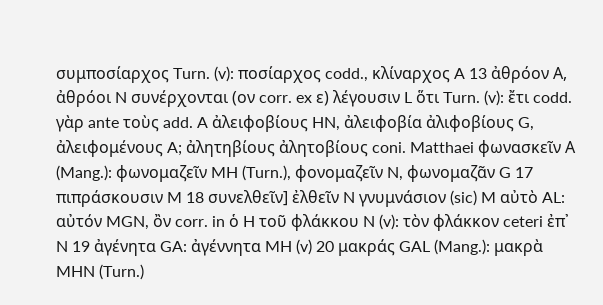συμποσίαρχος Turn. (v): ποσίαρχος codd., κλίναρχος A 13 ἀθρόον Α, ἀθρόοι N συνέρχονται (ον corr. ex ε) λέγουσιν L ὅτι Turn. (v): ἔτι codd. γὰρ ante τοὺς add. A ἀλειφοβίους HN, ἀλειφοβία ἀλιφοβίους G, ἀλειφομένους A; ἀλητηβίους ἀλητοβίους coni. Matthaei φωνασκεῖν Α (Mang.): φωνομαζεῖν MH (Turn.), φονομαζεῖν N, φωνομαζᾶν G 17 πιπράσκουσιν M 18 συνελθεῖν] ἐλθεῖν N γνυμνάσιον (sic) M αὐτὸ AL: αὐτόν MGN, ὂν corr. in ὁ H τοῦ φλάκκου N (v): τὸν φλάκκον ceteri ἐπ᾿ N 19 ἀγένητα GA: ἀγέννητα MH (v) 20 μακράς GAL (Mang.): μακρὰ MHN (Turn.)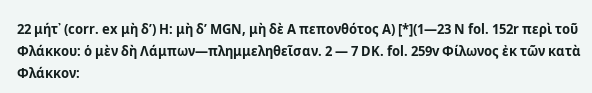22 μήτ᾿ (corr. ex μὴ δ’) H: μὴ δ’ MGN, μὴ δὲ Α πεπονθότος Α) [*](1—23 N fol. 152r περὶ τοῦ Φλάκκου: ὁ μὲν δὴ Λάμπων—πλημμεληθεῖσαν. 2 — 7 DK. fol. 259v Φίλωνος ἐκ τῶν κατὰ Φλάκκον: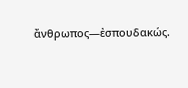ἄνθρωπος—ἐσπουδακώς.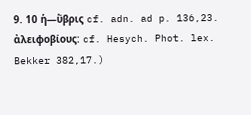9. 10 ἡ—ὕβρις cf. adn. ad p. 136,23. ἀλειφοβίους: cf. Hesych. Phot. lex. Bekker 382,17.)